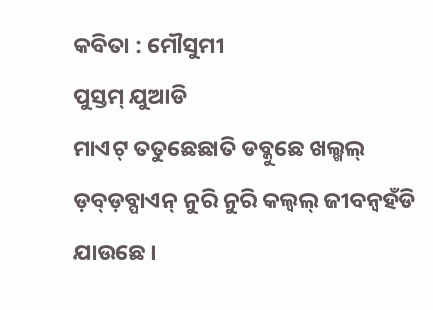କବିତା : ମୌସୁମୀ
ପୁସ୍ତମ୍ ଯୁଆଡି
ମାଏଟ୍ ତତୁଛେଛାତି ଡବ୍କୁଛେ ଖଲ୍ଖଲ୍ ଡ଼ବ୍ଡ଼ବ୍ପାଏନ୍ ନୁରି ନୁରି କଲ୍ବଲ୍ ଜୀବନ୍ବହଁଡି ଯାଉଛେ ।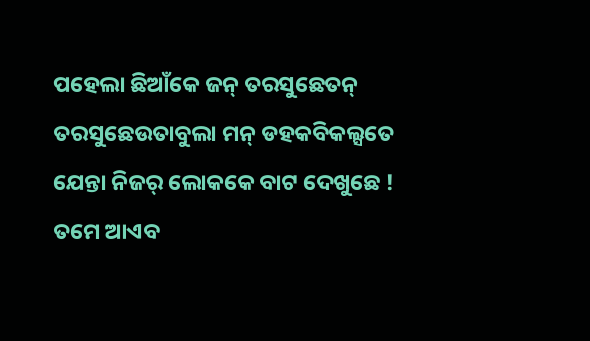ପହେଲା ଛିଆଁକେ ଜନ୍ ତରସୁଛେତନ୍ ତରସୁଛେଉତାବୁଲା ମନ୍ ଡହକବିକଲ୍ସତେ ଯେନ୍ତା ନିଜର୍ ଲୋକକେ ବାଟ ଦେଖୁଛେ !
ତମେ ଆଏବ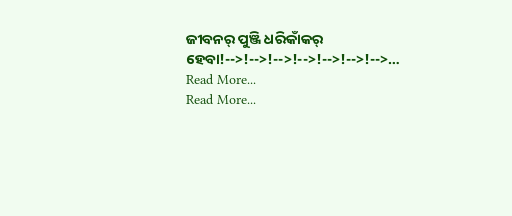ଜୀବନର୍ ପୁଞ୍ଜି ଧରିକାଁକର୍ ହେବା!-->!-->!-->!-->!-->!-->!-->…
Read More...
Read More...